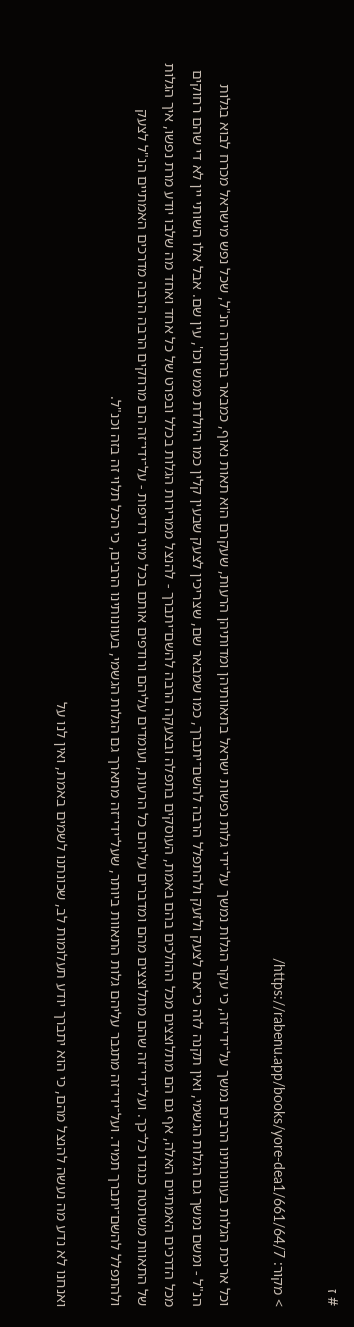# ז

> מקור: https://rabenu.app/books/yore-dea1/661/64/7/

וכל אריכת הגלות בעוונותינו הרבים נמשך על־ידי־זה, כי עקר הגלות נמשך על־ידי גלות נפשות ישראל בתאוותיהן ומדותיהן הרעות, שעקרם הוא תאות נאוף, כמבאר בהתורה הנ"ל, שכל נפש מישראל מכרח לבוא בגלות הנ"ל - ומשם נמשך גם הגלות הגשמי, ואין תקנה לזה כי־אם לצעק ולזעק ולהתפלל הרבה להשם־יתברך, כמו שמבאר שם, שצריכין לצעק שבעין קלין כמו היולדת ממש וכו', עין שם. אבל אלו השותי יין לא די שהם רחוקים מכל הדרכים האמתיים האלה, אף גם הם מתלוצצים מכל ההולכים בהם באמת, העוסקים בתפלה ובצעקה הרבה להשם־יתברך - להנצל ממרירות הגלות בכלל ובפרט של כל אחד ואחד מה שלבו יודע מרת נפשו, איך הגלות של התאוות משתטח כנגדו כל־כך. ועל־ידי־זה שהם מתלוצצים מהם ומדברים עליהם כל הרעות, ועומדים עליהם ורודפים אותם בכל מיני רדיפות - על־ידי־זה הם מרחקים הרבה הרבה מדרכים האמתיים הנ"ל לצעק ולהתפלל להשם־יתברך תמיד. ועל־ידי־זה מתגבר עליהם גלות התאוות ביותר, שעל־ידי־זה מתארך גם הגלות הגשמי, בעוונותינו הרבים, כי הכל תלוי זה בזה וכנ"ל.

ואנחנו לא נדע מה נעשה להנצל מהם, כי הוא יתברך יודע תעלומות לב, שכונתנו לשמים באמת, ואין לנו על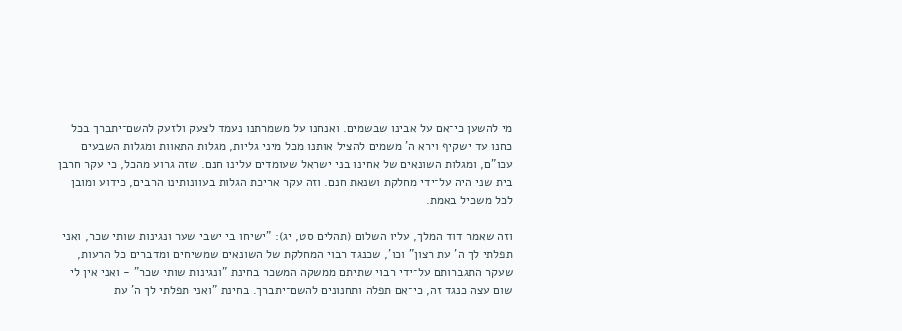מי להשען כי־אם על אבינו שבשמים. ואנחנו על משמרתנו נעמד לצעק ולזעק להשם־יתברך בכל כחנו עד ישקיף וירא ה' משמים להציל אותנו מכל מיני גליות, מגלות התאוות ומגלות השבעים עכו"ם, ומגלות השונאים של אחינו בני ישראל שעומדים עלינו חנם. שזה גרוע מהכל, כי עקר חרבן בית שני היה על־ידי מחלקת ושנאת חנם. וזה עקר אריכת הגלות בעוונותינו הרבים, כידוע ומובן לכל משכיל באמת.

וזה שאמר דוד המלך, עליו השלום (תהלים סט, יג): "ישיחו בי ישבי שער ונגינות שותי שכר, ואני תפלתי לך ה' עת רצון" וכו', שכנגד רבוי המחלקת של השונאים שמשיחים ומדברים כל הרעות, שעקר התגברותם על־ידי רבוי שתיתם ממשקה המשכר בחינת "ונגינות שותי שכר" - ואני אין לי שום עצה כנגד זה, כי־אם תפלה ותחנונים להשם־יתברך. בחינת "ואני תפלתי לך ה' עת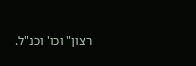רצון" וכו' וכנ"ל.